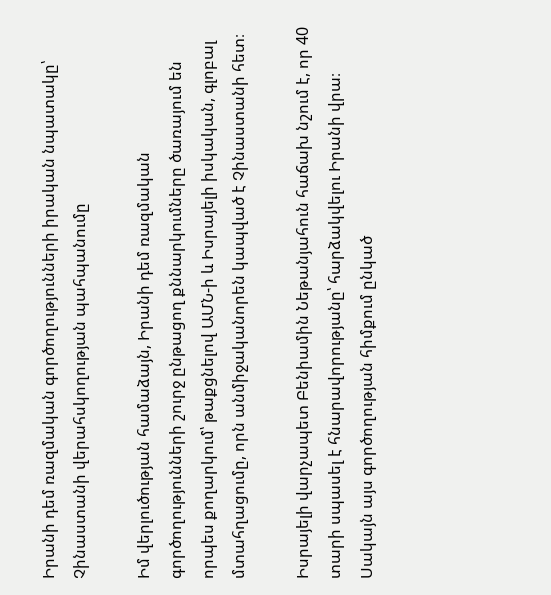Իրանի դեմ ռազմական գործողությունների իրական նպատակը՝ Չինաստանի վերահսկողության պահպանումը

Իմ վերլուծության համաձայն, Իրանի դեմ ռազմական գործողությունների շուրջ ընթացող քննարկումները ծառայում են որպես քողարկում՝ թաքցնելով ԱՄՆ-ի և Իսրայելի իսկական, գլոբալ մտահղացումը, որն անմիջականորեն կապված է Չինաստանի հետ։

Իսրայելի վարչապետ Բենիամին Նեթանյահուն հաճախ նշում է, որ 40 տարի սպասել է հնարավորությանը՝ հարձակվելու Իրանի վրա։ Սակայն այս գործողության հիմքում ընկած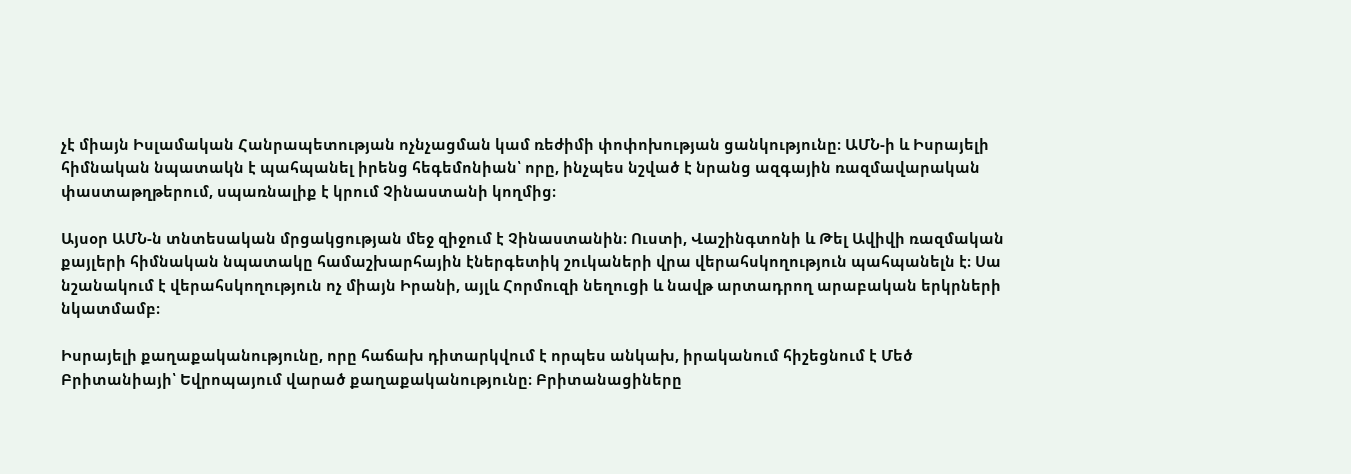չէ միայն Իսլամական Հանրապետության ոչնչացման կամ ռեժիմի փոփոխության ցանկությունը։ ԱՄՆ-ի և Իսրայելի հիմնական նպատակն է պահպանել իրենց հեգեմոնիան՝ որը, ինչպես նշված է նրանց ազգային ռազմավարական փաստաթղթերում, սպառնալիք է կրում Չինաստանի կողմից։

Այսօր ԱՄՆ-ն տնտեսական մրցակցության մեջ զիջում է Չինաստանին։ Ուստի, Վաշինգտոնի և Թել Ավիվի ռազմական քայլերի հիմնական նպատակը համաշխարհային էներգետիկ շուկաների վրա վերահսկողություն պահպանելն է։ Սա նշանակում է վերահսկողություն ոչ միայն Իրանի, այլև Հորմուզի նեղուցի և նավթ արտադրող արաբական երկրների նկատմամբ։

Իսրայելի քաղաքականությունը, որը հաճախ դիտարկվում է որպես անկախ, իրականում հիշեցնում է Մեծ Բրիտանիայի՝ Եվրոպայում վարած քաղաքականությունը։ Բրիտանացիները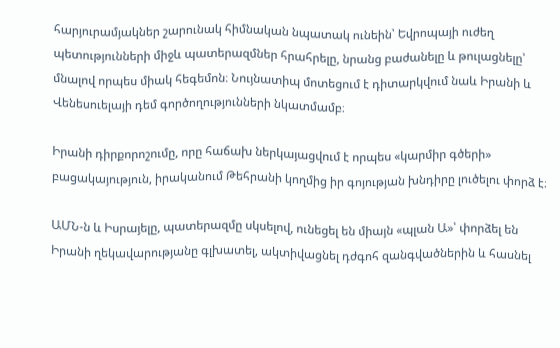հարյուրամյակներ շարունակ հիմնական նպատակ ունեին՝ Եվրոպայի ուժեղ պետությունների միջև պատերազմներ հրահրելը, նրանց բաժանելը և թուլացնելը՝ մնալով որպես միակ հեգեմոն։ Նույնատիպ մոտեցում է դիտարկվում նաև Իրանի և Վենեսուելայի դեմ գործողությունների նկատմամբ։

Իրանի դիրքորոշումը, որը հաճախ ներկայացվում է որպես «կարմիր գծերի» բացակայություն, իրականում Թեհրանի կողմից իր գոյության խնդիրը լուծելու փորձ է։

ԱՄՆ-ն և Իսրայելը, պատերազմը սկսելով, ունեցել են միայն «պլան Ա»՝ փորձել են Իրանի ղեկավարությանը գլխատել, ակտիվացնել դժգոհ զանգվածներին և հասնել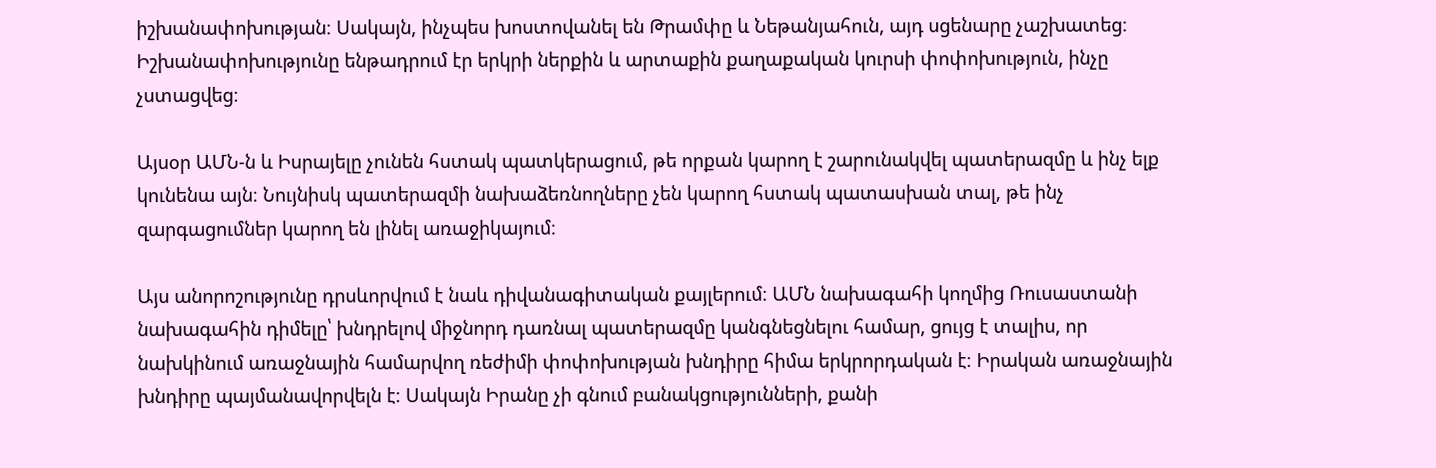իշխանափոխության։ Սակայն, ինչպես խոստովանել են Թրամփը և Նեթանյահուն, այդ սցենարը չաշխատեց։ Իշխանափոխությունը ենթադրում էր երկրի ներքին և արտաքին քաղաքական կուրսի փոփոխություն, ինչը չստացվեց։

Այսօր ԱՄՆ-ն և Իսրայելը չունեն հստակ պատկերացում, թե որքան կարող է շարունակվել պատերազմը և ինչ ելք կունենա այն։ Նույնիսկ պատերազմի նախաձեռնողները չեն կարող հստակ պատասխան տալ, թե ինչ զարգացումներ կարող են լինել առաջիկայում։

Այս անորոշությունը դրսևորվում է նաև դիվանագիտական քայլերում։ ԱՄՆ նախագահի կողմից Ռուսաստանի նախագահին դիմելը՝ խնդրելով միջնորդ դառնալ պատերազմը կանգնեցնելու համար, ցույց է տալիս, որ նախկինում առաջնային համարվող ռեժիմի փոփոխության խնդիրը հիմա երկրորդական է։ Իրական առաջնային խնդիրը պայմանավորվելն է։ Սակայն Իրանը չի գնում բանակցությունների, քանի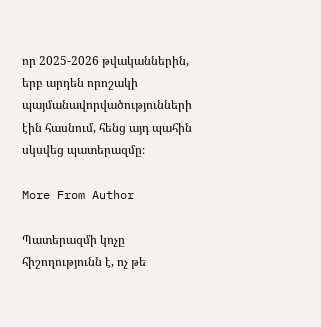որ 2025-2026 թվականներին, երբ արդեն որոշակի պայմանավորվածությունների էին հասնում, հենց այդ պահին սկսվեց պատերազմը։

More From Author

Պատերազմի կոչը հիշողությունն է, ոչ թե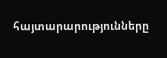հայտարարությունները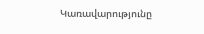Կառավարությունը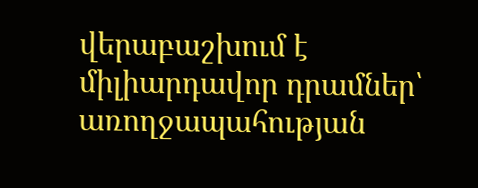վերաբաշխում է միլիարդավոր դրամներ՝ առողջապահության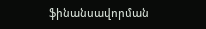ֆինանսավորման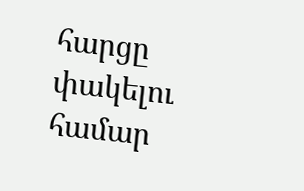հարցը փակելու համար